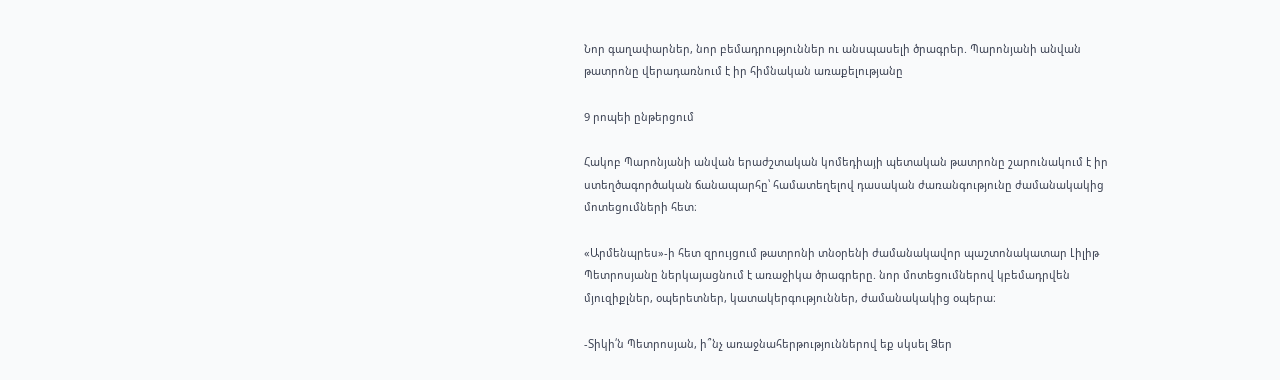Նոր գաղափարներ, նոր բեմադրություններ ու անսպասելի ծրագրեր. Պարոնյանի անվան թատրոնը վերադառնում է իր հիմնական առաքելությանը

9 րոպեի ընթերցում

Հակոբ Պարոնյանի անվան երաժշտական կոմեդիայի պետական թատրոնը շարունակում է իր ստեղծագործական ճանապարհը՝ համատեղելով դասական ժառանգությունը ժամանակակից մոտեցումների հետ։

«Արմենպրես»-ի հետ զրույցում թատրոնի տնօրենի ժամանակավոր պաշտոնակատար Լիլիթ Պետրոսյանը ներկայացնում է առաջիկա ծրագրերը. նոր մոտեցումներով կբեմադրվեն մյուզիքլներ, օպերետներ, կատակերգություններ, ժամանակակից օպերա։

-Տիկի՛ն Պետրոսյան, ի՞նչ առաջնահերթություններով եք սկսել Ձեր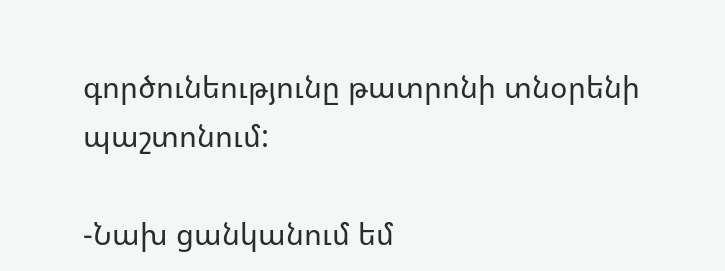գործունեությունը թատրոնի տնօրենի պաշտոնում:

-Նախ ցանկանում եմ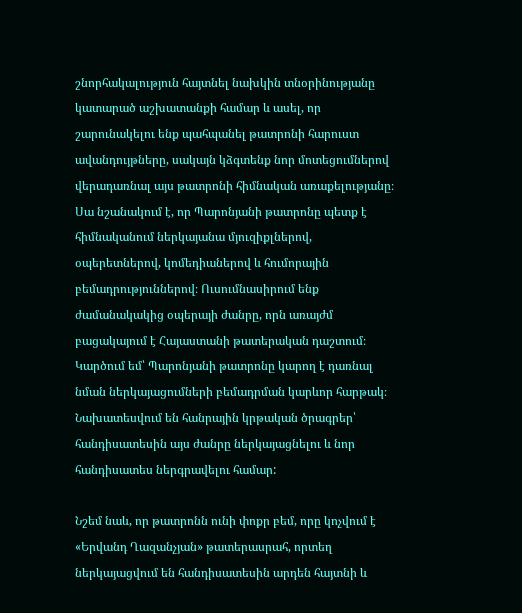շնորհակալություն հայտնել նախկին տնօրինությանը կատարած աշխատանքի համար և ասել, որ շարունակելու ենք պահպանել թատրոնի հարուստ ավանդույթները, սակայն կձգտենք նոր մոտեցումներով վերադառնալ այս թատրոնի հիմնական առաքելությանը։ Սա նշանակում է, որ Պարոնյանի թատրոնը պետք է հիմնականում ներկայանա մյուզիքլներով, օպերետներով, կոմեդիաներով և հումորային բեմադրություններով։ Ուսումնասիրում ենք ժամանակակից օպերայի ժանրը, որն առայժմ բացակայում է Հայաստանի թատերական դաշտում։ Կարծում եմ՝ Պարոնյանի թատրոնը կարող է դառնալ նման ներկայացումների բեմադրման կարևոր հարթակ։ Նախատեսվում են հանրային կրթական ծրագրեր՝ հանդիսատեսին այս ժանրը ներկայացնելու և նոր հանդիսատես ներգրավելու համար:

Նշեմ նաև, որ թատրոնն ունի փոքր բեմ, որը կոչվում է «Երվանդ Ղազանչյան» թատերասրահ, որտեղ ներկայացվում են հանդիսատեսին արդեն հայտնի և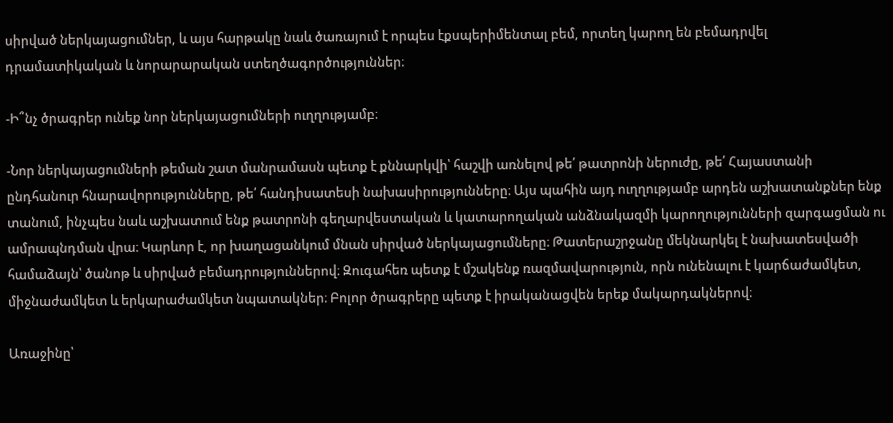սիրված ներկայացումներ, և այս հարթակը նաև ծառայում է որպես էքսպերիմենտալ բեմ, որտեղ կարող են բեմադրվել դրամատիկական և նորարարական ստեղծագործություններ։

-Ի՞նչ ծրագրեր ունեք նոր ներկայացումների ուղղությամբ։

-Նոր ներկայացումների թեման շատ մանրամասն պետք է քննարկվի՝ հաշվի առնելով թե՛ թատրոնի ներուժը, թե՛ Հայաստանի ընդհանուր հնարավորությունները, թե՛ հանդիսատեսի նախասիրությունները։ Այս պահին այդ ուղղությամբ արդեն աշխատանքներ ենք տանում, ինչպես նաև աշխատում ենք թատրոնի գեղարվեստական և կատարողական անձնակազմի կարողությունների զարգացման ու ամրապնդման վրա։ Կարևոր է, որ խաղացանկում մնան սիրված ներկայացումները։ Թատերաշրջանը մեկնարկել է նախատեսվածի համաձայն՝ ծանոթ և սիրված բեմադրություններով։ Զուգահեռ պետք է մշակենք ռազմավարություն, որն ունենալու է կարճաժամկետ, միջնաժամկետ և երկարաժամկետ նպատակներ։ Բոլոր ծրագրերը պետք է իրականացվեն երեք մակարդակներով։

Առաջինը՝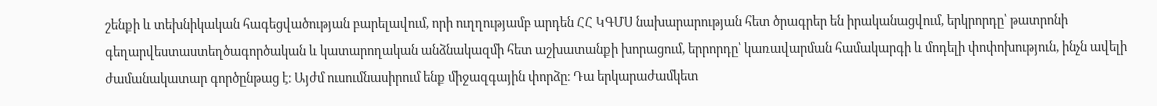շենքի և տեխնիկական հագեցվածության բարելավում, որի ուղղությամբ արդեն ՀՀ ԿԳՄՍ նախարարության հետ ծրագրեր են իրականացվում, երկրորդը՝ թատրոնի գեղարվեստաստեղծագործական և կատարողական անձնակազմի հետ աշխատանքի խորացում, երրորդը՝ կառավարման համակարգի և մոդելի փոփոխություն, ինչն ավելի ժամանակատար գործընթաց է։ Այժմ ուսումնասիրում ենք միջազգային փորձը։ Դա երկարաժամկետ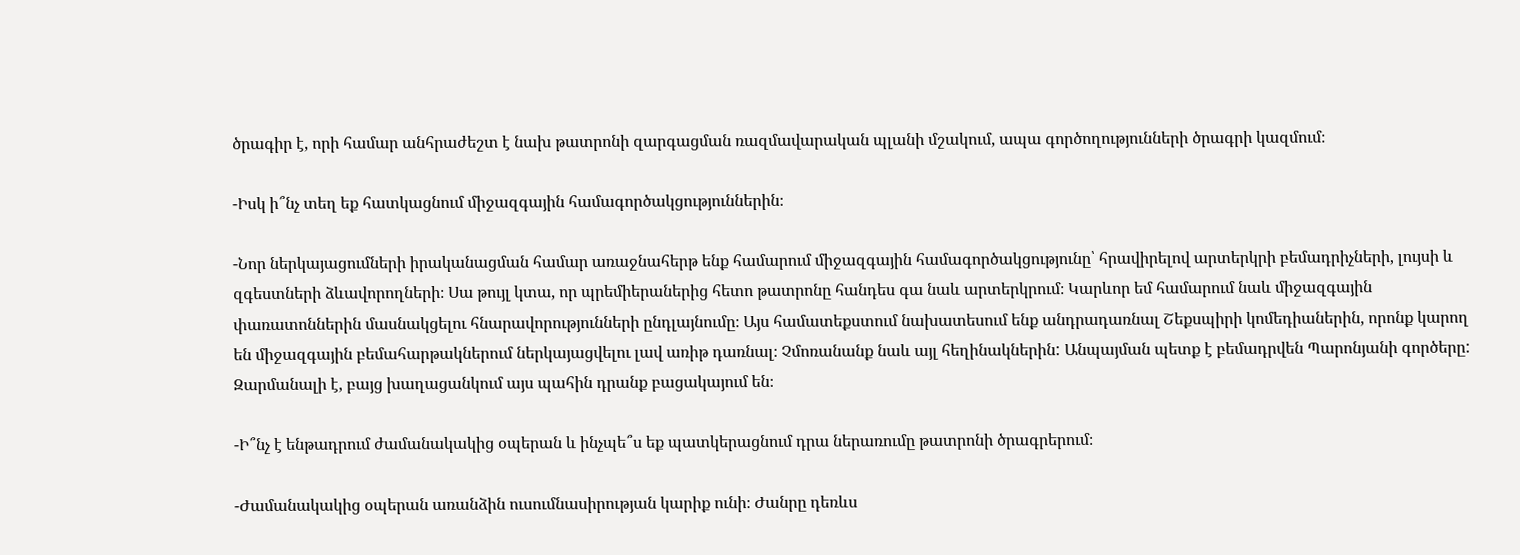ծրագիր է, որի համար անհրաժեշտ է նախ թատրոնի զարգացման ռազմավարական պլանի մշակում, ապա գործողությունների ծրագրի կազմում։

-Իսկ ի՞նչ տեղ եք հատկացնում միջազգային համագործակցություններին։

-Նոր ներկայացումների իրականացման համար առաջնահերթ ենք համարում միջազգային համագործակցությունը՝ հրավիրելով արտերկրի բեմադրիչների, լույսի և զգեստների ձևավորողների։ Սա թույլ կտա, որ պրեմիերաներից հետո թատրոնը հանդես գա նաև արտերկրում։ Կարևոր եմ համարում նաև միջազգային փառատոններին մասնակցելու հնարավորությունների ընդլայնումը։ Այս համատեքստում նախատեսում ենք անդրադառնալ Շեքսպիրի կոմեդիաներին, որոնք կարող են միջազգային բեմահարթակներում ներկայացվելու լավ առիթ դառնալ։ Չմոռանանք նաև այլ հեղինակներին: Անպայման պետք է բեմադրվեն Պարոնյանի գործերը: Զարմանալի է, բայց խաղացանկում այս պահին դրանք բացակայում են։

-Ի՞նչ է ենթադրում ժամանակակից օպերան և ինչպե՞ս եք պատկերացնում դրա ներառումը թատրոնի ծրագրերում։

-Ժամանակակից օպերան առանձին ուսումնասիրության կարիք ունի։ Ժանրը դեռևս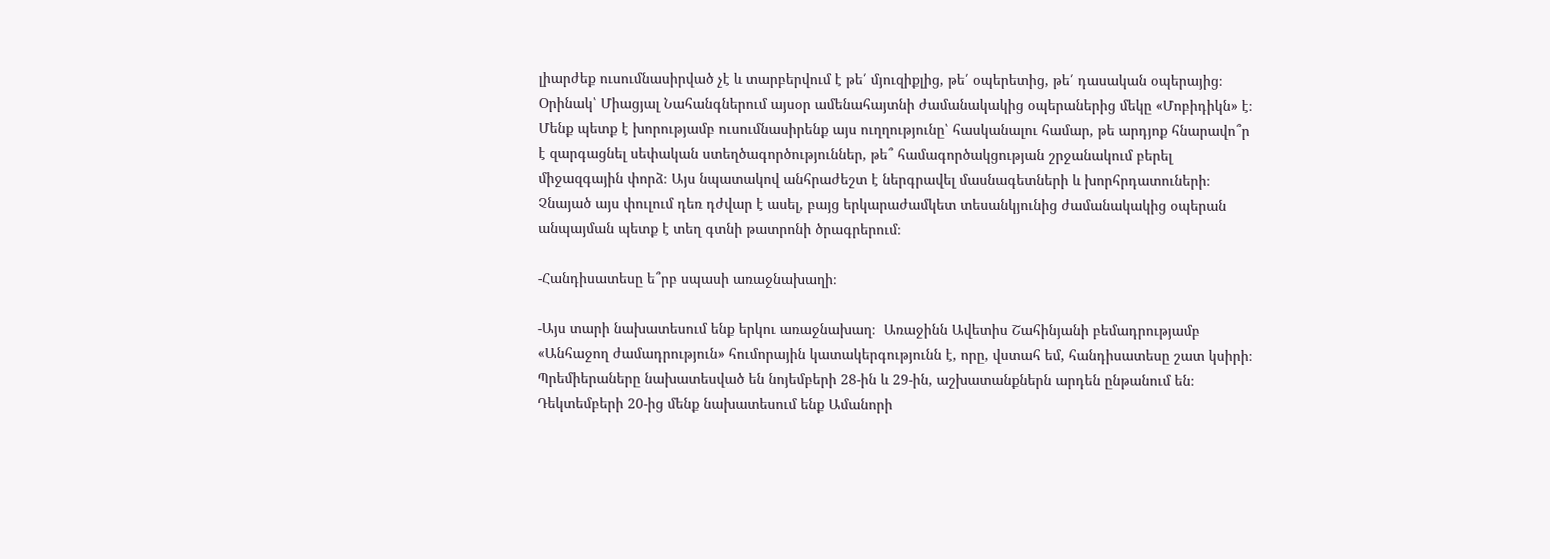լիարժեք ուսումնասիրված չէ և տարբերվում է թե՛ մյուզիքլից, թե՛ օպերետից, թե՛ դասական օպերայից։ Օրինակ՝ Միացյալ Նահանգներում այսօր ամենահայտնի ժամանակակից օպերաներից մեկը «Մոբիդիկն» է։ Մենք պետք է խորությամբ ուսումնասիրենք այս ուղղությունը՝ հասկանալու համար, թե արդյոք հնարավո՞ր է զարգացնել սեփական ստեղծագործություններ, թե՞ համագործակցության շրջանակում բերել միջազգային փորձ։ Այս նպատակով անհրաժեշտ է ներգրավել մասնագետների և խորհրդատուների։ Չնայած այս փուլում դեռ դժվար է ասել, բայց երկարաժամկետ տեսանկյունից ժամանակակից օպերան անպայման պետք է տեղ գտնի թատրոնի ծրագրերում։

-Հանդիսատեսը ե՞րբ սպասի առաջնախաղի։

-Այս տարի նախատեսում ենք երկու առաջնախաղ։  Առաջինն Ավետիս Շահինյանի բեմադրությամբ «Անհաջող ժամադրություն» հումորային կատակերգությունն է, որը, վստահ եմ, հանդիսատեսը շատ կսիրի։ Պրեմիերաները նախատեսված են նոյեմբերի 28-ին և 29-ին, աշխատանքներն արդեն ընթանում են։ Դեկտեմբերի 20-ից մենք նախատեսում ենք Ամանորի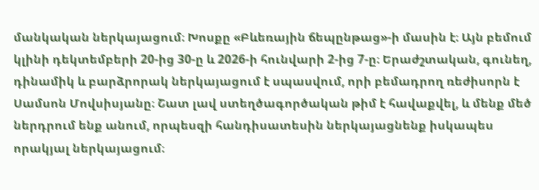մանկական ներկայացում։ Խոսքը «Բևեռային ճեպընթաց»-ի մասին է։ Այն բեմում կլինի դեկտեմբերի 20-ից 30-ը և 2026-ի հունվարի 2-ից 7-ը։ Երաժշտական, գունեղ, դինամիկ և բարձրորակ ներկայացում է սպասվում, որի բեմադրող ռեժիսորն է Սամսոն Մովսիսյանը։ Շատ լավ ստեղծագործական թիմ է հավաքվել, և մենք մեծ ներդրում ենք անում, որպեսզի հանդիսատեսին ներկայացնենք իսկապես որակյալ ներկայացում։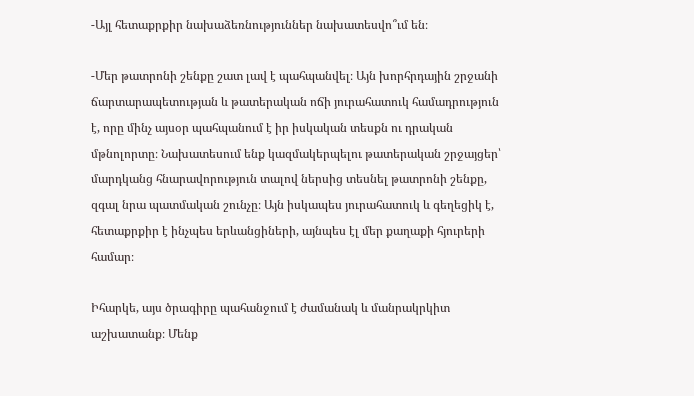-Այլ հետաքրքիր նախաձեռնություններ նախատեսվո՞ւմ են։

-Մեր թատրոնի շենքը շատ լավ է պահպանվել։ Այն խորհրդային շրջանի ճարտարապետության և թատերական ոճի յուրահատուկ համադրություն է, որը մինչ այսօր պահպանում է իր իսկական տեսքն ու դրական մթնոլորտը։ Նախատեսում ենք կազմակերպելու թատերական շրջայցեր՝ մարդկանց հնարավորություն տալով ներսից տեսնել թատրոնի շենքը, զգալ նրա պատմական շունչը։ Այն իսկապես յուրահատուկ և գեղեցիկ է, հետաքրքիր է ինչպես երևանցիների, այնպես էլ մեր քաղաքի հյուրերի համար։

Իհարկե, այս ծրագիրը պահանջում է ժամանակ և մանրակրկիտ աշխատանք։ Մենք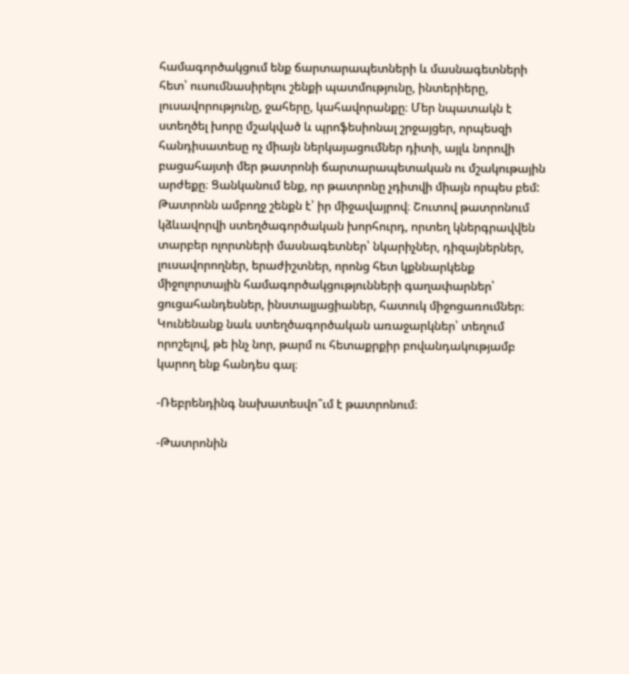համագործակցում ենք ճարտարապետների և մասնագետների հետ՝ ուսումնասիրելու շենքի պատմությունը, ինտերիերը, լուսավորությունը, ջահերը, կահավորանքը։ Մեր նպատակն է ստեղծել խորը մշակված և պրոֆեսիոնալ շրջայցեր, որպեսզի հանդիսատեսը ոչ միայն ներկայացումներ դիտի, այլև նորովի բացահայտի մեր թատրոնի ճարտարապետական ու մշակութային արժեքը։ Ցանկանում ենք, որ թատրոնը չդիտվի միայն որպես բեմ: Թատրոնն ամբողջ շենքն է՝ իր միջավայրով։ Շուտով թատրոնում կձևավորվի ստեղծագործական խորհուրդ, որտեղ կներգրավվեն տարբեր ոլորտների մասնագետներ՝ նկարիչներ, դիզայներներ, լուսավորողներ, երաժիշտներ, որոնց հետ կքննարկենք միջոլորտային համագործակցությունների գաղափարներ՝ ցուցահանդեսներ, ինստալյացիաներ, հատուկ միջոցառումներ։ Կունենանք նաև ստեղծագործական առաջարկներ՝ տեղում որոշելով, թե ինչ նոր, թարմ ու հետաքրքիր բովանդակությամբ կարող ենք հանդես գալ։

-Ռեբրենդինգ նախատեսվո՞ւմ է թատրոնում։

-Թատրոնին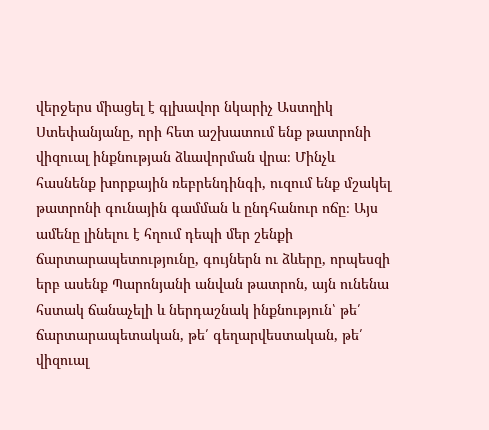վերջերս միացել է գլխավոր նկարիչ Աստղիկ Ստեփանյանը, որի հետ աշխատում ենք թատրոնի վիզուալ ինքնության ձևավորման վրա։ Մինչև հասնենք խորքային ռեբրենդինգի, ուզում ենք մշակել թատրոնի գունային գամման և ընդհանուր ոճը։ Այս ամենը լինելու է հղում դեպի մեր շենքի ճարտարապետությունը, գույներն ու ձևերը, որպեսզի երբ ասենք Պարոնյանի անվան թատրոն, այն ունենա հստակ ճանաչելի և ներդաշնակ ինքնություն՝ թե՛ ճարտարապետական, թե՛ գեղարվեստական, թե՛ վիզուալ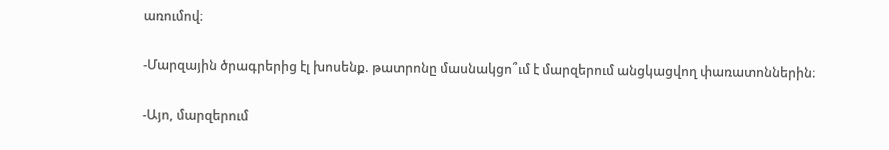առումով։

-Մարզային ծրագրերից էլ խոսենք. թատրոնը մասնակցո՞ւմ է մարզերում անցկացվող փառատոններին։

-Այո, մարզերում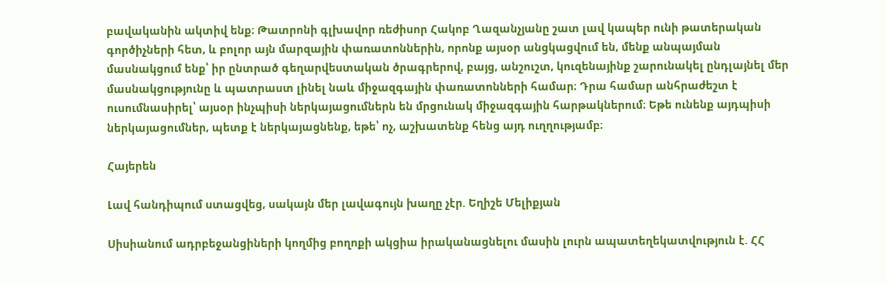բավականին ակտիվ ենք։ Թատրոնի գլխավոր ռեժիսոր Հակոբ Ղազանչյանը շատ լավ կապեր ունի թատերական գործիչների հետ, և բոլոր այն մարզային փառատոններին, որոնք այսօր անցկացվում են, մենք անպայման մասնակցում ենք՝ իր ընտրած գեղարվեստական ծրագրերով, բայց, անշուշտ, կուզենայինք շարունակել ընդլայնել մեր մասնակցությունը և պատրաստ լինել նաև միջազգային փառատոնների համար։ Դրա համար անհրաժեշտ է ուսումնասիրել՝ այսօր ինչպիսի ներկայացումներն են մրցունակ միջազգային հարթակներում։ Եթե ունենք այդպիսի ներկայացումներ, պետք է ներկայացնենք, եթե՝ ոչ, աշխատենք հենց այդ ուղղությամբ։

Հայերեն

Լավ հանդիպում ստացվեց, սակայն մեր լավագույն խաղը չէր. Եղիշե Մելիքյան

Սիսիանում ադրբեջանցիների կողմից բողոքի ակցիա իրականացնելու մասին լուրն ապատեղեկատվություն է. ՀՀ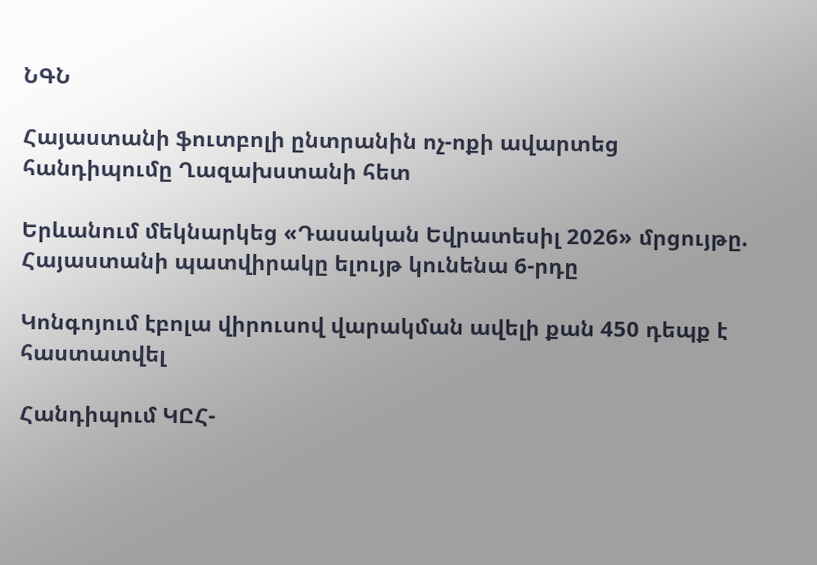ՆԳՆ

Հայաստանի ֆուտբոլի ընտրանին ոչ-ոքի ավարտեց հանդիպումը Ղազախստանի հետ

Երևանում մեկնարկեց «Դասական Եվրատեսիլ 2026» մրցույթը. Հայաստանի պատվիրակը ելույթ կունենա 6-րդը

Կոնգոյում էբոլա վիրուսով վարակման ավելի քան 450 դեպք է հաստատվել

Հանդիպում ԿԸՀ-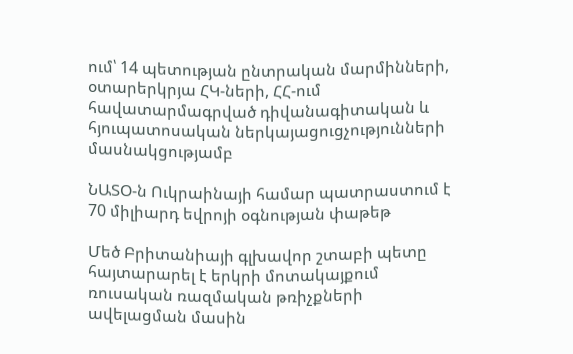ում՝ 14 պետության ընտրական մարմինների, օտարերկրյա ՀԿ-ների, ՀՀ-ում հավատարմագրված դիվանագիտական և հյուպատոսական ներկայացուցչությունների մասնակցությամբ

ՆԱՏՕ-ն Ուկրաինայի համար պատրաստում է 70 միլիարդ եվրոյի օգնության փաթեթ

Մեծ Բրիտանիայի գլխավոր շտաբի պետը հայտարարել է երկրի մոտակայքում ռուսական ռազմական թռիչքների ավելացման մասին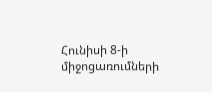Հունիսի 8-ի միջոցառումների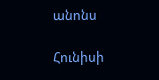անոնս

Հունիսի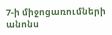7-ի միջոցառումների անոնս